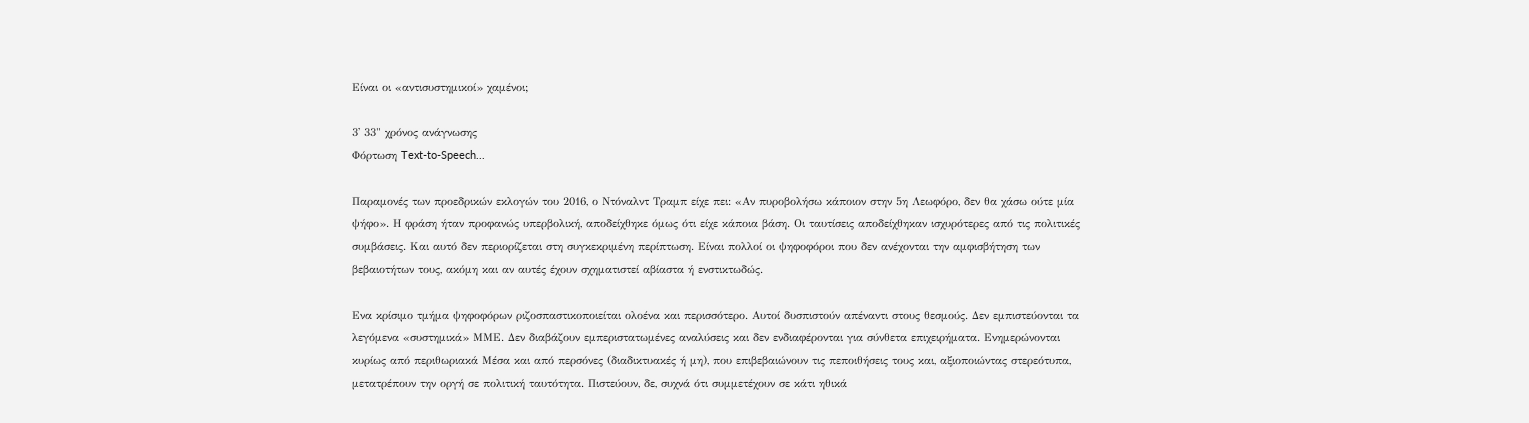Είναι οι «αντισυστημικοί» χαμένοι;

3' 33" χρόνος ανάγνωσης
Φόρτωση Text-to-Speech...

Παραμονές των προεδρικών εκλογών του 2016, ο Ντόναλντ Τραμπ είχε πει: «Αν πυροβολήσω κάποιον στην 5η Λεωφόρο, δεν θα χάσω ούτε μία ψήφο». Η φράση ήταν προφανώς υπερβολική, αποδείχθηκε όμως ότι είχε κάποια βάση. Οι ταυτίσεις αποδείχθηκαν ισχυρότερες από τις πολιτικές συμβάσεις. Και αυτό δεν περιορίζεται στη συγκεκριμένη περίπτωση. Είναι πολλοί οι ψηφοφόροι που δεν ανέχονται την αμφισβήτηση των βεβαιοτήτων τους, ακόμη και αν αυτές έχουν σχηματιστεί αβίαστα ή ενστικτωδώς.

Ενα κρίσιμο τμήμα ψηφοφόρων ριζοσπαστικοποιείται ολοένα και περισσότερο. Αυτοί δυσπιστούν απέναντι στους θεσμούς. Δεν εμπιστεύονται τα λεγόμενα «συστημικά» ΜΜΕ. Δεν διαβάζουν εμπεριστατωμένες αναλύσεις και δεν ενδιαφέρονται για σύνθετα επιχειρήματα. Ενημερώνονται κυρίως από περιθωριακά Μέσα και από περσόνες (διαδικτυακές ή μη), που επιβεβαιώνουν τις πεποιθήσεις τους και, αξιοποιώντας στερεότυπα, μετατρέπουν την οργή σε πολιτική ταυτότητα. Πιστεύουν, δε, συχνά ότι συμμετέχουν σε κάτι ηθικά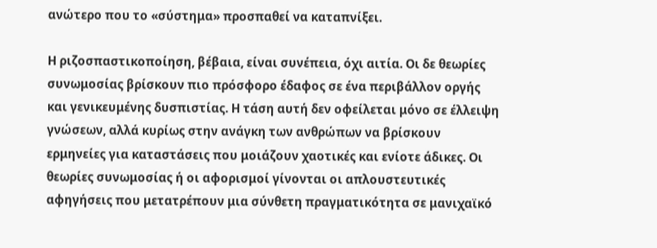ανώτερο που το «σύστημα» προσπαθεί να καταπνίξει.

Η ριζοσπαστικοποίηση, βέβαια, είναι συνέπεια, όχι αιτία. Οι δε θεωρίες συνωμοσίας βρίσκουν πιο πρόσφορο έδαφος σε ένα περιβάλλον οργής και γενικευμένης δυσπιστίας. Η τάση αυτή δεν οφείλεται μόνο σε έλλειψη γνώσεων, αλλά κυρίως στην ανάγκη των ανθρώπων να βρίσκουν ερμηνείες για καταστάσεις που μοιάζουν χαοτικές και ενίοτε άδικες. Οι θεωρίες συνωμοσίας ή οι αφορισμοί γίνονται οι απλουστευτικές αφηγήσεις που μετατρέπουν μια σύνθετη πραγματικότητα σε μανιχαϊκό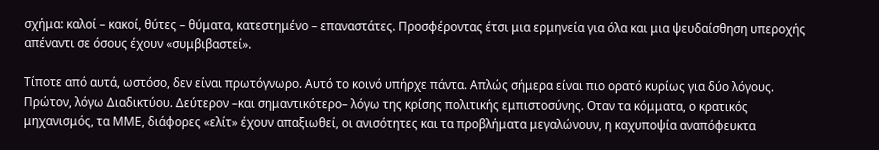σχήμα: καλοί – κακοί, θύτες – θύματα, κατεστημένο – επαναστάτες. Προσφέροντας έτσι μια ερμηνεία για όλα και μια ψευδαίσθηση υπεροχής απέναντι σε όσους έχουν «συμβιβαστεί».

Τίποτε από αυτά, ωστόσο, δεν είναι πρωτόγνωρο. Αυτό το κοινό υπήρχε πάντα. Απλώς σήμερα είναι πιο ορατό κυρίως για δύο λόγους. Πρώτον, λόγω Διαδικτύου. Δεύτερον –και σημαντικότερο– λόγω της κρίσης πολιτικής εμπιστοσύνης. Οταν τα κόμματα, ο κρατικός μηχανισμός, τα ΜΜΕ, διάφορες «ελίτ» έχουν απαξιωθεί, οι ανισότητες και τα προβλήματα μεγαλώνουν, η καχυποψία αναπόφευκτα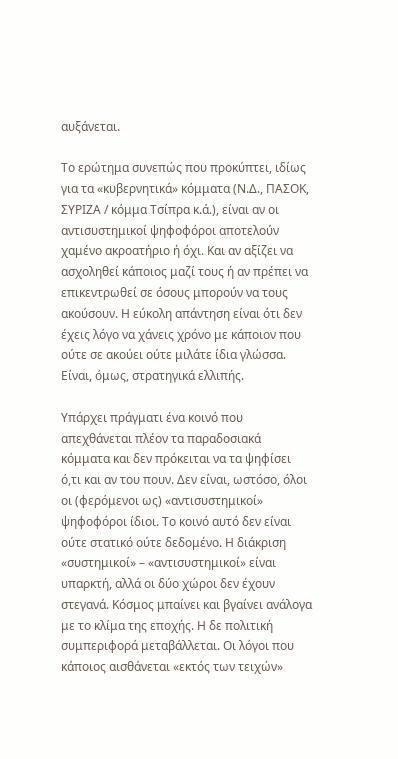αυξάνεται.

Το ερώτημα συνεπώς που προκύπτει, ιδίως για τα «κυβερνητικά» κόμματα (Ν.Δ., ΠΑΣΟΚ, ΣΥΡΙΖΑ / κόμμα Τσίπρα κ.ά.), είναι αν οι αντισυστημικοί ψηφοφόροι αποτελούν χαμένο ακροατήριο ή όχι. Και αν αξίζει να ασχοληθεί κάποιος μαζί τους ή αν πρέπει να επικεντρωθεί σε όσους μπορούν να τους ακούσουν. Η εύκολη απάντηση είναι ότι δεν έχεις λόγο να χάνεις χρόνο με κάποιον που ούτε σε ακούει ούτε μιλάτε ίδια γλώσσα. Είναι, όμως, στρατηγικά ελλιπής.

Υπάρχει πράγματι ένα κοινό που απεχθάνεται πλέον τα παραδοσιακά κόμματα και δεν πρόκειται να τα ψηφίσει ό,τι και αν του πουν. Δεν είναι, ωστόσο, όλοι οι (φερόμενοι ως) «αντισυστημικοί» ψηφοφόροι ίδιοι. Το κοινό αυτό δεν είναι ούτε στατικό ούτε δεδομένο. Η διάκριση «συστημικοί» – «αντισυστημικοί» είναι υπαρκτή, αλλά οι δύο χώροι δεν έχουν στεγανά. Κόσμος μπαίνει και βγαίνει ανάλογα με το κλίμα της εποχής. Η δε πολιτική συμπεριφορά μεταβάλλεται. Οι λόγοι που κάποιος αισθάνεται «εκτός των τειχών»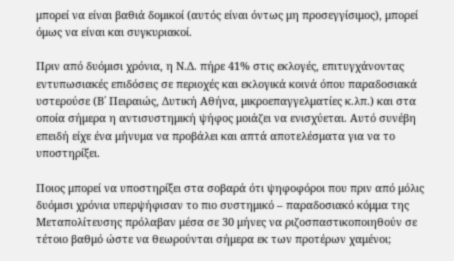μπορεί να είναι βαθιά δομικοί (αυτός είναι όντως μη προσεγγίσιμος), μπορεί όμως να είναι και συγκυριακοί.

Πριν από δυόμισι χρόνια, η Ν.Δ. πήρε 41% στις εκλογές, επιτυγχάνοντας εντυπωσιακές επιδόσεις σε περιοχές και εκλογικά κοινά όπου παραδοσιακά υστερούσε (Β΄ Πειραιώς, Δυτική Αθήνα, μικροεπαγγελματίες κ.λπ.) και στα οποία σήμερα η αντισυστημική ψήφος μοιάζει να ενισχύεται. Αυτό συνέβη επειδή είχε ένα μήνυμα να προβάλει και απτά αποτελέσματα για να το υποστηρίξει.

Ποιος μπορεί να υποστηρίξει στα σοβαρά ότι ψηφοφόροι που πριν από μόλις δυόμισι χρόνια υπερψήφισαν το πιο συστημικό – παραδοσιακό κόμμα της Μεταπολίτευσης πρόλαβαν μέσα σε 30 μήνες να ριζοσπαστικοποιηθούν σε τέτοιο βαθμό ώστε να θεωρούνται σήμερα εκ των προτέρων χαμένοι;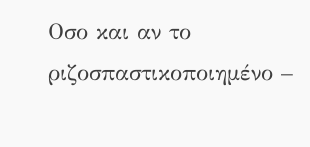Οσο και αν το ριζοσπαστικοποιημένο –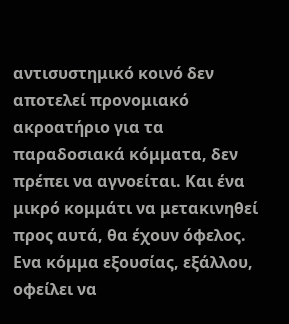αντισυστημικό κοινό δεν αποτελεί προνομιακό ακροατήριο για τα παραδοσιακά κόμματα, δεν πρέπει να αγνοείται. Και ένα μικρό κομμάτι να μετακινηθεί προς αυτά, θα έχουν όφελος. Ενα κόμμα εξουσίας, εξάλλου, οφείλει να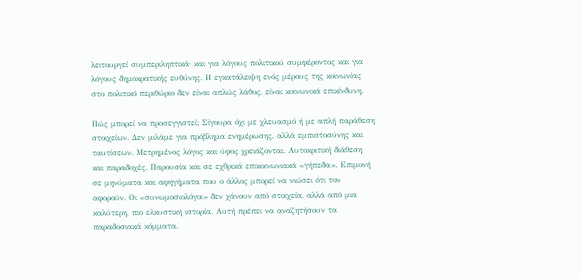λειτουργεί συμπεριληπτικά· και για λόγους πολιτικού συμφέροντος και για λόγους δημοκρατικής ευθύνης. Η εγκατάλειψη ενός μέρους της κοινωνίας στο πολιτικό περιθώριο δεν είναι απλώς λάθος, είναι κοινωνικά επικίνδυνη.

Πώς μπορεί να προσεγγιστεί; Σίγουρα όχι με χλευασμό ή με απλή παράθεση στοιχείων. Δεν μιλάμε για πρόβλημα ενημέρωσης, αλλά εμπιστοσύνης και ταυτίσεων. Μετρημένος λόγος και ύφος χρειάζονται. Αυτοκριτική διάθεση και παραδοχές. Παρουσία και σε εχθρικά επικοινωνιακά «γήπεδα». Επιμονή σε μηνύματα και αφηγήματα που ο άλλος μπορεί να νιώσει ότι τον αφορούν. Οι «συνωμοσιολόγοι» δεν χάνουν από στοιχεία, αλλά από μια καλύτερη, πιο ελκυστική ιστορία. Αυτή πρέπει να αναζητήσουν τα παραδοσιακά κόμματα.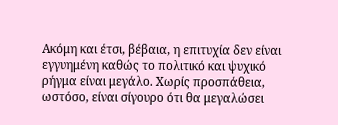Ακόμη και έτσι, βέβαια, η επιτυχία δεν είναι εγγυημένη καθώς το πολιτικό και ψυχικό ρήγμα είναι μεγάλο. Χωρίς προσπάθεια, ωστόσο, είναι σίγουρο ότι θα μεγαλώσει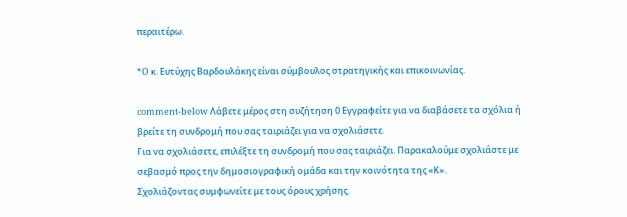περαιτέρω.

*O κ. Ευτύχης Βαρδουλάκης είναι σύμβουλος στρατηγικής και επικοινωνίας.

comment-below Λάβετε μέρος στη συζήτηση 0 Εγγραφείτε για να διαβάσετε τα σχόλια ή
βρείτε τη συνδρομή που σας ταιριάζει για να σχολιάσετε.
Για να σχολιάσετε, επιλέξτε τη συνδρομή που σας ταιριάζει. Παρακαλούμε σχολιάστε με σεβασμό προς την δημοσιογραφική ομάδα και την κοινότητα της «Κ».
Σχολιάζοντας συμφωνείτε με τους όρους χρήσης.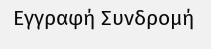Εγγραφή Συνδρομή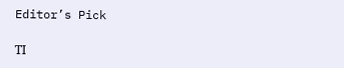Editor’s Pick

ΤΙ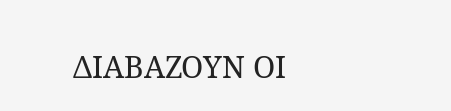ΔΙΑΒΑΖΟΥΝ ΟΙ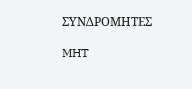ΣΥΝΔΡΟΜΗΤΕΣ

MHT